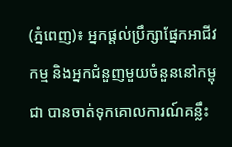(ភ្នំពេញ)៖ អ្នកផ្តល់ប្រឹក្សាផ្នែកអាជីវកម្ម និងអ្នកជំនួញមួយចំនួននៅកម្ពុជា បានចាត់ទុកគោលការណ៍គន្លឹះ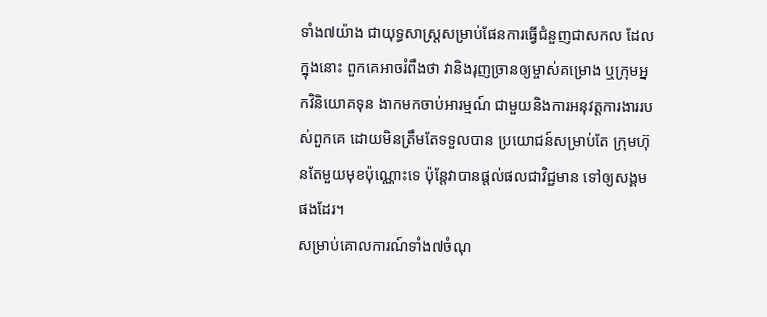ទាំង៧យ៉ាង ជាយុទ្ធសាស្រ្តសម្រាប់ផែនការធ្វើជំនួញជាសកល ដែលក្នុងនោះ ពួកគេអាចរំពឹងថា វានិងរុញច្រានឲ្យម្ចាស់គម្រោង ឬក្រុមអ្នកវិនិយោគទុន ងាកមកចាប់អារម្មណ៍ ជាមួយនិងការអនុវត្តការងាររបស់ពួកគេ ដោយមិនត្រឹមតែទទួលបាន ប្រយោជន៍សម្រាប់តែ ក្រុមហ៊ុនតែមួយមុខប៉ុណ្ណោះទេ ប៉ុន្តែវាបានផ្តល់ផលជាវិជ្ជមាន ទៅឲ្យសង្គមផងដែរ។
សម្រាប់គោលការណ៍ទាំង៧ចំណុ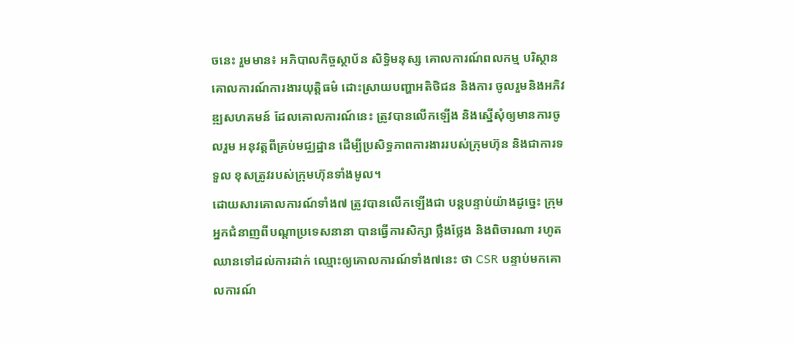ចនេះ រួមមាន៖ អភិបាលកិច្ចស្ថាប័ន សិទ្ធិមនុស្ស គោលការណ៍ពលកម្ម បរិស្ថាន គោលការណ៍ការងារយុត្តិធម៌ ដោះស្រាយបញ្ហាអតិថិជន និងការ ចូលរួមនិងអភិវឌ្ឍសហគមន៍ ដែលគោលការណ៍នេះ ត្រូវបានលើកឡើង និងស្នើសុំឲ្យមានការចូលរួម អនុវត្តពីគ្រប់មជ្ឈដ្ឋាន ដើម្បីប្រសិទ្ធភាពការងាររបស់ក្រុមហ៊ុន និងជាការទទួល ខុសត្រូវរបស់ក្រុមហ៊ុនទាំងមូល។
ដោយសារគោលការណ៍ទាំង៧ ត្រូវបានលើកឡើងជា បន្តបន្ទាប់យ៉ាងដូច្នេះ ក្រុមអ្នកជំនាញពីបណ្តាប្រទេសនានា បានធ្វើការសិក្សា ថ្លឹងថ្លែង និងពិចារណា រហូតឈានទៅដល់ការដាក់ ឈ្មោះឲ្យគោលការណ៍ទាំង៧នេះ ថា CSR បន្ទាប់មកគោលការណ៍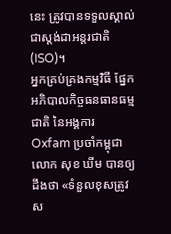នេះ ត្រូវបានទទួលស្គាល់ជាស្តង់ដាអន្តរជាតិ (ISO)។
អ្នកគ្រប់គ្រងកម្មវិធី ផ្នែកអភិបាលកិច្ចធនធានធម្មជាតិ នៃអង្គការ Oxfam ប្រចាំកម្ពុជា លោក សុខ ឃីម បានឲ្យដឹងថា «ទំនួលខុសត្រូវស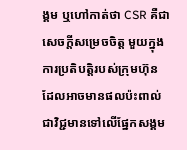ង្គម ឬហៅកាត់ថា CSR គឺជាសេចក្តីសម្រេចចិត្ត មួយក្នុងការប្រតិបត្តិរបស់ក្រុមហ៊ុន ដែលអាចមានផលប៉ះពាល់ ជាវិជ្ជមានទៅលើផ្នែកសង្គម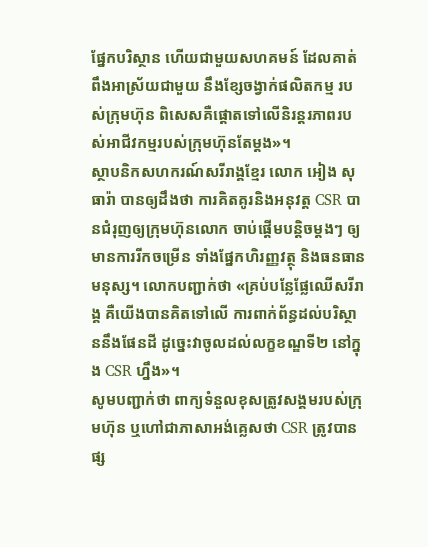ផ្នែកបរិស្ថាន ហើយជាមួយសហគមន៍ ដែលគាត់ពឹងអាស្រ័យជាមួយ នឹងខ្សែចង្វាក់ផលិតកម្ម របស់ក្រុមហ៊ុន ពិសេសគឺផ្តោតទៅលើនិរន្តរភាពរបស់អាជីវកម្មរបស់ក្រុមហ៊ុនតែម្តង»។
ស្ថាបនិកសហករណ៍សរីរាង្គខ្មែរ លោក អៀង សុធារ៉ា បានឲ្យដឹងថា ការគិតគូរនិងអនុវត្ត CSR បានជំរុញឲ្យក្រុមហ៊ុនលោក ចាប់ផ្តើមបន្តិចម្តងៗ ឲ្យមានការរីកចម្រើន ទាំងផ្នែកហិរញ្ញវត្ថុ និងធនធានមនុស្ស។ លោកបញ្ជាក់ថា «គ្រប់បន្លែផ្លែឈើសរីរាង្គ គឺយើងបានគិតទៅលើ ការពាក់ព័ន្ធដល់បរិស្ថាននឹងផែនដី ដូច្នេះវាចូលដល់លក្ខខណ្ឌទី២ នៅក្នុង CSR ហ្នឹង»។
សូមបញ្ជាក់ថា ពាក្យទំនួលខុសត្រូវសង្គមរបស់ក្រុមហ៊ុន ឬហៅជាភាសាអង់គ្លេសថា CSR ត្រូវបានផ្ស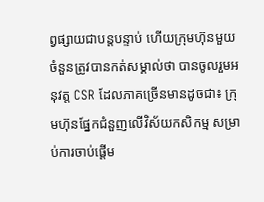ព្វផ្សាយជាបន្តបន្ទាប់ ហើយក្រុមហ៊ុនមួយចំនួនត្រូវបានកត់សម្គាល់ថា បានចូលរួមអនុវត្ត CSR ដែលភាគច្រើនមានដូចជា៖ ក្រុមហ៊ុនផ្នែកជំនួញលើវិស័យកសិកម្ម សម្រាប់ការចាប់ផ្តើម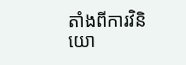តាំងពីការវិនិយោ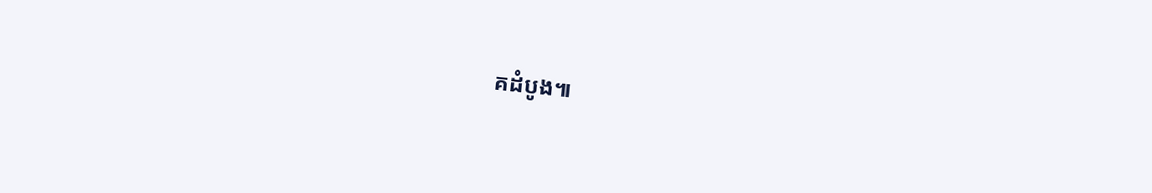គដំបូង៕